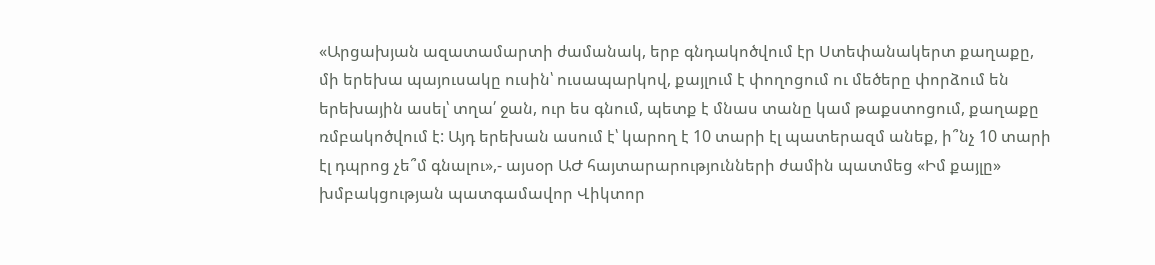«Արցախյան ազատամարտի ժամանակ, երբ գնդակոծվում էր Ստեփանակերտ քաղաքը, մի երեխա պայուսակը ուսին՝ ուսապարկով, քայլում է փողոցում ու մեծերը փորձում են երեխային ասել՝ տղա՛ ջան, ուր ես գնում, պետք է մնաս տանը կամ թաքստոցում, քաղաքը ռմբակոծվում է: Այդ երեխան ասում է՝ կարող է 10 տարի էլ պատերազմ անեք, ի՞նչ 10 տարի էլ դպրոց չե՞մ գնալու»,- այսօր ԱԺ հայտարարությունների ժամին պատմեց «Իմ քայլը» խմբակցության պատգամավոր Վիկտոր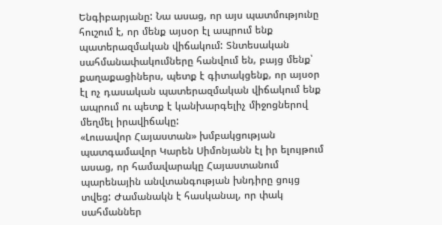Ենգիբարյանը: Նա ասաց, որ այս պատմությունը հուշում է, որ մենք այսօր էլ ապրում ենք պատերազմական վիճակում: Տնտեսական սահմանափակումները հանվում են, բայց մենք՝ քաղաքացիներս, պետք է գիտակցենք, որ այսօր էլ ոչ դասական պատերազմական վիճակում ենք ապրում ու պետք է կանխարգելիչ միջոցներով մեղմել իրավիճակը:
«Լուսավոր Հայաստան» խմբակցության պատգամավոր Կարեն Սիմոնյանն էլ իր ելույթում ասաց, որ համավարակը Հայաստանում պարենային անվտանգության խնդիրը ցույց տվեց: Ժամանակն է հասկանալ, որ փակ սահմաններ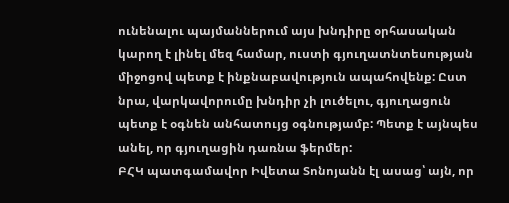ունենալու պայմաններում այս խնդիրը օրհասական կարող է լինել մեզ համար, ուստի գյուղատնտեսության միջոցով պետք է ինքնաբավություն ապահովենք: Ըստ նրա, վարկավորումը խնդիր չի լուծելու, գյուղացուն պետք է օգնեն անհատույց օգնությամբ: Պետք է այնպես անել, որ գյուղացին դառնա ֆերմեր:
ԲՀԿ պատգամավոր Իվետա Տոնոյանն էլ ասաց՝ այն, որ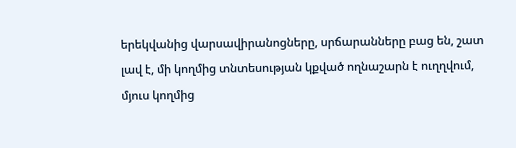երեկվանից վարսավիրանոցները, սրճարանները բաց են, շատ լավ է, մի կողմից տնտեսության կքված ողնաշարն է ուղղվում, մյուս կողմից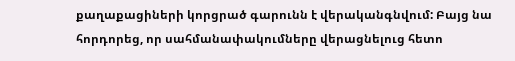քաղաքացիների կորցրած գարունն է վերականգնվում: Բայց նա հորդորեց, որ սահմանափակումները վերացնելուց հետո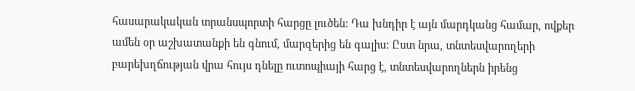հասարակական տրանսպորտի հարցը լուծեն: Դա խնդիր է այն մարդկանց համար, ովքեր ամեն օր աշխատանքի են գնում, մարզերից են գալիս: Ըստ նրա, տնտեսվարողերի բարեխղճության վրա հույս դնելը ուտոպիայի հարց է, տնտեսվարողներն իրենց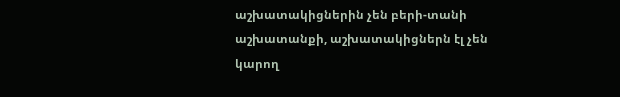աշխատակիցներին չեն բերի-տանի աշխատանքի, աշխատակիցներն էլ չեն կարող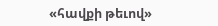«հավքի թեւով»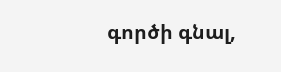գործի գնալ,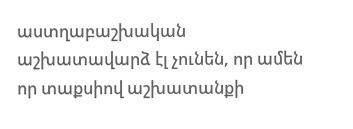աստղաբաշխական աշխատավարձ էլ չունեն, որ ամեն որ տաքսիով աշխատանքի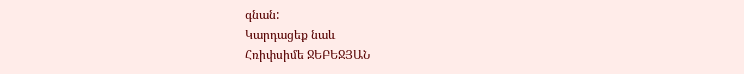գնան:
Կարդացեք նաև
Հռիփսիմե ՋԵԲԵՋՅԱՆ